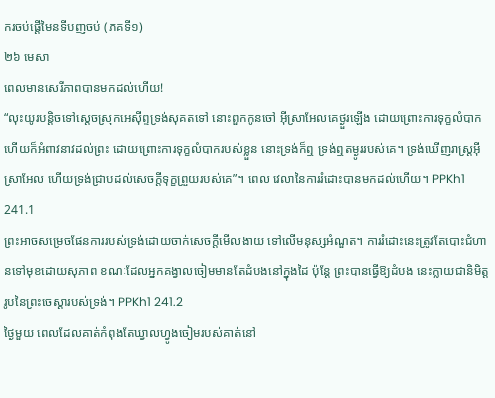ករចប់ផ្តើមៃនទីបញចប់ (ភគទី១)
២៦ មេសា
ពេលមានសេរីភាពបានមកដល់ហើយ!
“លុះយូរបន្តិចទៅស្តេចស្រុកអេស៊ីព្ទទ្រង់សុគតទៅ នោះពួកកូនចៅ អ៊ីស្រាអែលគេថ្ងួរឡើង ដោយព្រោះការទុក្ខលំបាក ហើយក៏អំពាវនាវដល់ព្រះ ដោយព្រោះការទុក្ខលំបាករបស់ខ្លួន នោះទ្រង់ក៏ឮ ទ្រង់ឮតម្ងូររបស់គេ។ ទ្រង់ឃើញរាស្រ្តអ៊ីស្រាអែល ហើយទ្រង់ជ្រាបដល់សេចក្តីទុក្ខព្រួយរបស់គេ”។ ពេល វេលានៃការរំដោះបានមកដល់ហើយ។ PPKh1 241.1
ព្រះអាចសម្រេចផែនការរបស់ទ្រង់ដោយចាក់សេចក្តីមើលងាយ ទៅលើមនុស្សអំណួត។ ការរំដោះនេះត្រូវតែបោះជំហានទៅមុខដោយសុភាព ខណៈដែលអ្នកគង្វាលចៀមមានតែដំបងនៅក្នុងដៃ ប៉ុនែ្ត ព្រះបានធ្វើឱ្យដំបង នេះក្លាយជានិមិត្តរូបនៃព្រះចេស្តារបស់ទ្រង់។ PPKh1 241.2
ថ្ងៃមួយ ពេលដែលគាត់កំពុងតែឃ្វាលហ្វូងចៀមរបស់គាត់នៅ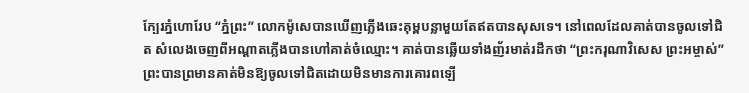ក្បែរភ្នំហោរែប “ភ្នំព្រះ” លោកម៉ូសេបានឃើញភ្លើងឆេះគុម្ពបន្លាមួយតែឥតបានសុសទេ។ នៅពេលដែលគាត់បានចូលទៅជិត សំលេងចេញពីអណ្តាតភ្លើងបានហៅគាត់ចំឈ្មោះ។ គាត់បានឆ្លើយទាំងញ័រមាត់រដឹកថា “ព្រះករុណាវិសេស ព្រះអម្ចាស់” ព្រះបានព្រមានគាត់មិនឱ្យចូលទៅជិតដោយមិនមានការគោរពឡើ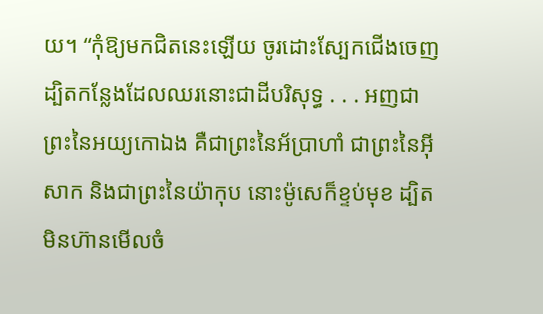យ។ “កុំឱ្យមកជិតនេះឡើយ ចូរដោះស្បែកជើងចេញ ដ្បិតកន្លែងដែលឈរនោះជាដីបរិសុទ្ធ . . . អញជាព្រះនៃអយ្យកោឯង គឺជាព្រះនៃអ័ប្រាហាំ ជាព្រះនៃអ៊ីសាក និងជាព្រះនៃយ៉ាកុប នោះម៉ូសេក៏ខ្ទប់មុខ ដ្បិតមិនហ៊ានមើលចំ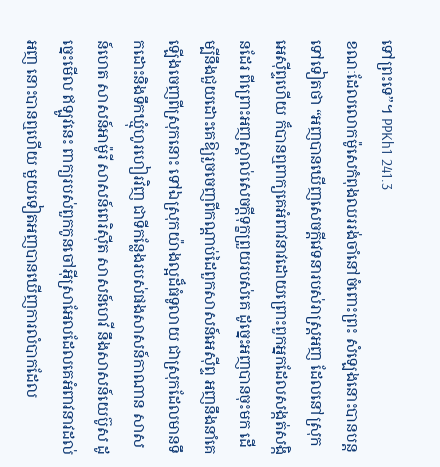ទៅព្រះទេ”។ PPKh1 241.3
ខណៈដែលលោកម៉ូសេកំពុងឈររង់ចាំនៅចំពោះព្រះ សំឡេងនោះបានបន្តទៅទៀតថា “អញបានឃើញសេចក្តីវេទនារបស់រាស្ត្រអញ ដែលនៅស្រុកអេស៊ីព្ទហើយ ក៏បានឮពាក្យគេអំពាវនាវដោយព្រោះពួកអ្នកដែលសង្កត់សង្កិនដែរ ពីព្រោះអញស្គាល់សេចក្តីទុក្ខព្រួយរបស់គេ ដូច្នេះអញបានចុះមក ដើម្បីនឹងជួយដោះគេឱ្យរួចចេញពីកណ្តាប់ដៃពួកសាសន៍អេស៊ីព្ទ អញនឹងនាំគេឡើងចេញពីស្រុកនោះ ទៅឯស្រុកយ៉ាងល្អដ៏ធំទូលាយ ជាស្រុកដែលមានទឹកដោះនិងទឹកឃ្មុំហូរហៀរវិញ ជាទីកន្លែងរបស់ផងសាសន៍កាណាន សាសន៍ហេត សាសន៍អាម៉ូរី សាសន៍ពេរិស៊ីត សាសន៍ហេវី នឹងសាសន៍យេប៊ូស ដូច្នេះមើល ឥឡូវនេះ ពាក្យរបស់ពួកកូនចៅអ៊ីស្រាអែលដែលគេអំពាវនាវដល់អញ នោះបានឮហើយ មួយទៀតអញបានឃើញការលំបាកដែល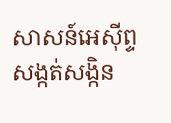សាសន៍អេស៊ីព្ទសង្កត់សង្កិន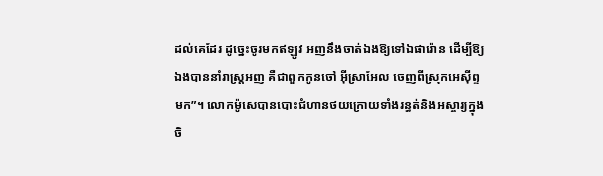ដល់គេដែរ ដូច្នេះចូរមកឥឡូវ អញនឹងចាត់ឯងឱ្យទៅឯផារ៉ោន ដើម្បីឱ្យឯងបាននាំរាស្ត្រអញ គឺជាពួកកូនចៅ អ៊ីស្រាអែល ចេញពីស្រុកអេស៊ីព្ទមក”។ លោកម៉ូសេបានបោះជំហានថយក្រោយទាំងរន្ធត់និងអស្ចារ្យក្នុងចិ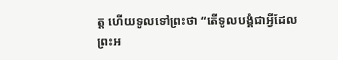ត្ត ហើយទូលទៅព្រះថា “តើទូលបង្គំជាអ្វីដែលព្រះអ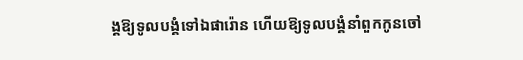ង្គឱ្យទូលបង្គំទៅឯផារ៉ោន ហើយឱ្យទូលបង្គំនាំពួកកូនចៅ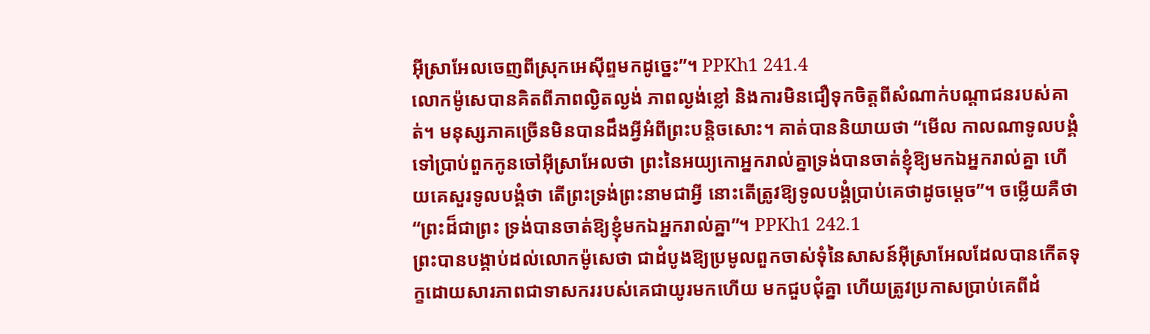អ៊ីស្រាអែលចេញពីស្រុកអេស៊ីព្ទមកដូច្នេះ”។ PPKh1 241.4
លោកម៉ូសេបានគិតពីភាពល្ងិតល្ងង់ ភាពល្ងង់ខ្លៅ និងការមិនជឿទុកចិត្តពីសំណាក់បណ្តាជនរបស់គាត់។ មនុស្សភាគច្រើនមិនបានដឹងអ្វីអំពីព្រះបន្តិចសោះ។ គាត់បាននិយាយថា “មើល កាលណាទូលបង្គំទៅប្រាប់ពួកកូនចៅអ៊ីស្រាអែលថា ព្រះនៃអយ្យកោអ្នករាល់គ្នាទ្រង់បានចាត់ខ្ញុំឱ្យមកឯអ្នករាល់គ្នា ហើយគេសួរទូលបង្គំថា តើព្រះទ្រង់ព្រះនាមជាអ្វី នោះតើត្រូវឱ្យទូលបង្គំប្រាប់គេថាដូចម្តេច”។ ចម្លើយគឺថា “ព្រះដ៏ជាព្រះ ទ្រង់បានចាត់ឱ្យខ្ញុំមកឯអ្នករាល់គ្នា”។ PPKh1 242.1
ព្រះបានបង្គាប់ដល់លោកម៉ូសេថា ជាដំបូងឱ្យប្រមូលពួកចាស់ទុំនៃសាសន៍អ៊ីស្រាអែលដែលបានកើតទុក្ខដោយសារភាពជាទាសកររបស់គេជាយូរមកហើយ មកជួបជុំគ្នា ហើយត្រូវប្រកាសប្រាប់គេពីដំ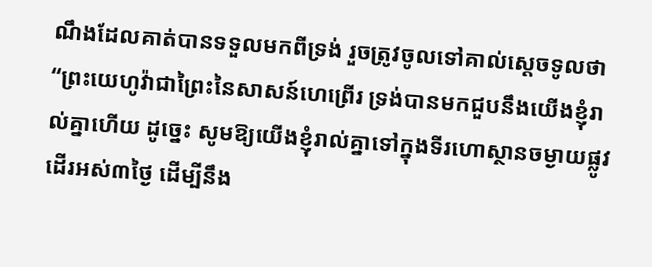ណឹងដែលគាត់បានទទួលមកពីទ្រង់ រួចត្រូវចូលទៅគាល់ស្តេចទូលថា “ព្រះយេហូវ៉ាជាព្រៃះនៃសាសន៍ហេព្រើរ ទ្រង់បានមកជួបនឹងយើងខ្ញុំរាល់គ្នាហើយ ដូច្នេះ សូមឱ្យយើងខ្ញុំរាល់គ្នាទៅក្នុងទីរហោស្ថានចម្ងាយផ្លូវដើរអស់៣ថៃ្ង ដើម្បីនឹង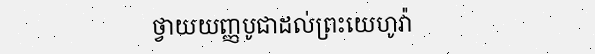ថ្វាយយញ្ញបូជាដល់ព្រះយេហូវ៉ា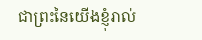ជាព្រះនៃយើងខ្ញុំរាល់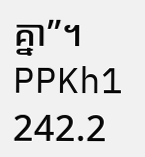គ្នា”។ PPKh1 242.2